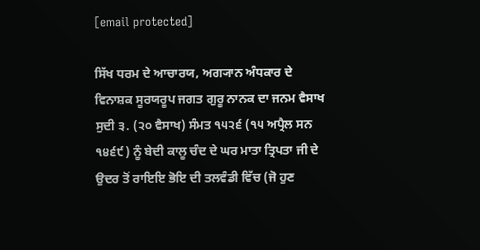[email protected]

ਸਿੱਖ ਧਰਮ ਦੇ ਆਚਾਰਯ, ਅਗ੍ਯਾਨ ਅੰਧਕਾਰ ਦੇ ਵਿਨਾਸ਼ਕ ਸੂਰਯਰੂਪ ਜਗਤ ਗੁਰੂ ਨਾਨਕ ਦਾ ਜਨਮ ਵੈਸਾਖ ਸੁਦੀ ੩. (੨੦ ਵੈਸਾਖ) ਸੰਮਤ ੧੫੨੬ (੧੫ ਅਪ੍ਰੈਲ ਸਨ ੧੪੬੯) ਨੂੰ ਬੇਦੀ ਕਾਲੂ ਚੰਦ ਦੇ ਘਰ ਮਾਤਾ ਤ੍ਰਿਪਤਾ ਜੀ ਦੇ ਉਦਰ ਤੋਂ ਰਾਇਇ ਭੋਇ ਦੀ ਤਲਵੰਡੀ ਵਿੱਚ (ਜੋ ਹੁਣ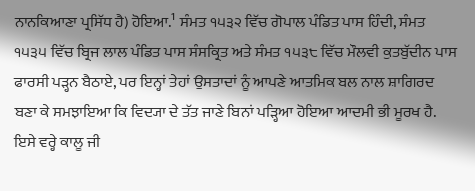ਨਾਨਕਿਆਣਾ ਪ੍ਰਸਿੱਧ ਹੈ) ਹੋਇਆ.¹ ਸੰਮਤ ੧੫੩੨ ਵਿੱਚ ਗੋਪਾਲ ਪੰਡਿਤ ਪਾਸ ਹਿੰਦੀ, ਸੰਮਤ ੧੫੩੫ ਵਿੱਚ ਬ੍ਰਿਜ ਲਾਲ ਪੰਡਿਤ ਪਾਸ ਸੰਸਕ੍ਰਿਤ ਅਤੇ ਸੰਮਤ ੧੫੩੮ ਵਿੱਚ ਮੌਲਵੀ ਕੁਤਬੁੱਦੀਨ ਪਾਸ ਫਾਰਸੀ ਪੜ੍ਹਨ ਬੈਠਾਏ, ਪਰ ਇਨ੍ਹਾਂ ਤੇਹਾਂ ਉਸਤਾਦਾਂ ਨੂੰ ਆਪਣੇ ਆਤਮਿਕ ਬਲ ਨਾਲ ਸ਼ਾਗਿਰਦ ਬਣਾ ਕੇ ਸਮਝਾਇਆ ਕਿ ਵਿਦ੍ਯਾ ਦੇ ਤੱਤ ਜਾਣੇ ਬਿਨਾਂ ਪੜ੍ਹਿਆ ਹੋਇਆ ਆਦਮੀ ਭੀ ਮੂਰਖ ਹੈ. ਇਸੇ ਵਰ੍ਹੇ ਕਾਲੂ ਜੀ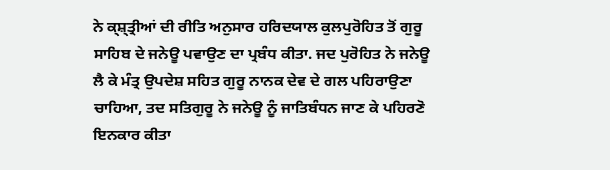ਨੇ ਕ੍ਸ਼੍‍ਤ੍ਰੀਆਂ ਦੀ ਰੀਤਿ ਅਨੁਸਾਰ ਹਰਿਦਯਾਲ ਕੁਲਪੁਰੋਹਿਤ ਤੋਂ ਗੁਰੂ ਸਾਹਿਬ ਦੇ ਜਨੇਊ ਪਵਾਉਣ ਦਾ ਪ੍ਰਬੰਧ ਕੀਤਾ. ਜਦ ਪੁਰੋਹਿਤ ਨੇ ਜਨੇਊ ਲੈ ਕੇ ਮੰਤ੍ਰ ਉਪਦੇਸ਼ ਸਹਿਤ ਗੁਰੂ ਨਾਨਕ ਦੇਵ ਦੇ ਗਲ ਪਹਿਰਾਉਣਾ ਚਾਹਿਆ, ਤਦ ਸਤਿਗੁਰੂ ਨੇ ਜਨੇਊ ਨੂੰ ਜਾਤਿਬੰਧਨ ਜਾਣ ਕੇ ਪਹਿਰਣੋ ਇਨਕਾਰ ਕੀਤਾ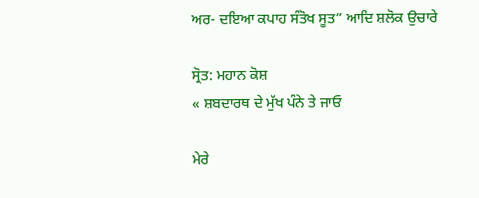ਅਰ- ਦਇਆ ਕਪਾਹ ਸੰਤੋਖ ਸੂਤ” ਆਦਿ ਸ਼ਲੋਕ ਉਚਾਰੇ

ਸ੍ਰੋਤ: ਮਹਾਨ ਕੋਸ਼
« ਸ਼ਬਦਾਰਥ ਦੇ ਮੁੱਖ ਪੰਨੇ ਤੇ ਜਾਓ

ਮੇਰੇ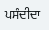ਪਸੰਦੀਦਾ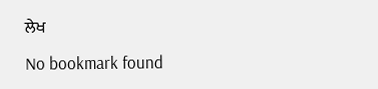ਲੇਖ

No bookmark found